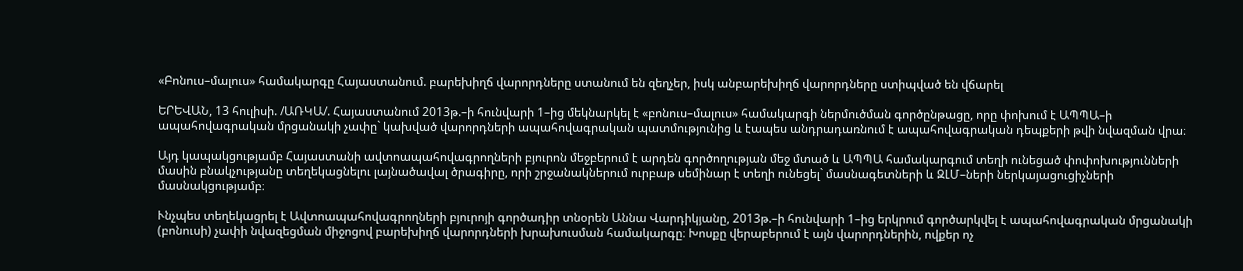«Բոնուս–մալուս» համակարգը Հայաստանում. բարեխիղճ վարորդները ստանում են զեղչեր, իսկ անբարեխիղճ վարորդները ստիպված են վճարել

ԵՐԵՎԱՆ, 13 հուլիսի. /ԱՌԿԱ/. Հայաստանում 2013թ.–ի հունվարի 1–ից մեկնարկել է «բոնուս–մալուս» համակարգի ներմուծման գործընթացը, որը փոխում է ԱՊՊԱ–ի ապահովագրական մրցանակի չափը` կախված վարորդների ապահովագրական պատմությունից և էապես անդրադառնում է ապահովագրական դեպքերի թվի նվազման վրա։

Այդ կապակցությամբ Հայաստանի ավտոապահովագրողների բյուրոն մեջբերում է արդեն գործողության մեջ մտած և ԱՊՊԱ համակարգում տեղի ունեցած փոփոխությունների մասին բնակչությանը տեղեկացնելու լայնածավալ ծրագիրը, որի շրջանակներում ուրբաթ սեմինար է տեղի ունեցել` մասնագետների և ԶԼՄ–ների ներկայացուցիչների մասնակցությամբ։

Ւնչպես տեղեկացրել է Ավտոապահովագրողների բյուրոյի գործադիր տնօրեն Աննա Վարդիկյանը, 2013թ.–ի հունվարի 1–ից երկրում գործարկվել է ապահովագրական մրցանակի (բոնուսի) չափի նվազեցման միջոցով բարեխիղճ վարորդների խրախուսման համակարգը։ Խոսքը վերաբերում է այն վարորդներին, ովքեր ոչ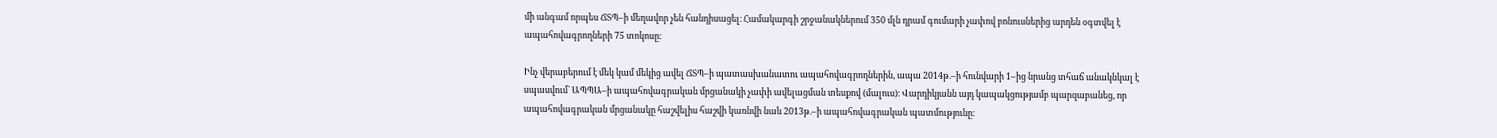մի անգամ որպես ՃՏՊ–ի մեղավոր չեն հանդիսացել։ Համակարգի շրջանակներում 350 մլն դրամ գումարի չափով բոնուսներից արդեն օգտվել է ապահովագրողների 75 տոկոսը։

Ինչ վերաբերում է մեկ կամ մեկից ավել ՃՏՊ–ի պատասխանատու ապահովագրողներին, ապա 2014թ.–ի հունվարի 1–ից նրանց տհաճ անակնկալ է սպասվում` ԱՊՊԱ–ի ապահովագրական մրցանակի չափի ավելացման տեսքով (մալուս)։ Վարդիկյանն այդ կապակցությամբ պարզաբանեց, որ ապահովագրական մրցանակը հաշվելիս հաշվի կառնվի նաև 2013թ.–ի ապահովագրական պատմությունը։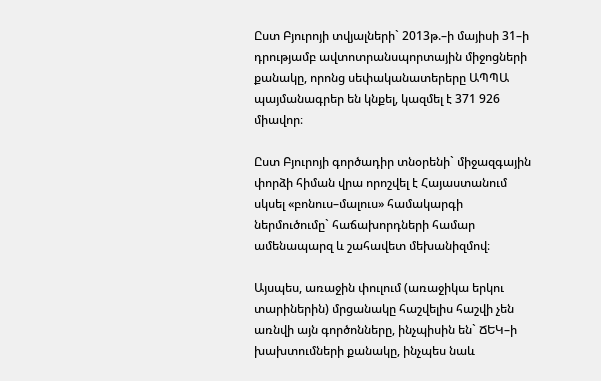Ըստ Բյուրոյի տվյալների` 2013թ.–ի մայիսի 31–ի դրությամբ ավտոտրանսպորտային միջոցների քանակը, որոնց սեփականատերերը ԱՊՊԱ պայմանագրեր են կնքել, կազմել է 371 926 միավոր։

Ըստ Բյուրոյի գործադիր տնօրենի` միջազգային փորձի հիման վրա որոշվել է Հայաստանում սկսել «բոնուս–մալուս» համակարգի ներմուծումը` հաճախորդների համար ամենապարզ և շահավետ մեխանիզմով։

Այսպես, առաջին փուլում (առաջիկա երկու տարիներին) մրցանակը հաշվելիս հաշվի չեն առնվի այն գործոնները, ինչպիսին են` ՃԵԿ–ի խախտումների քանակը, ինչպես նաև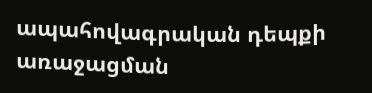ապահովագրական դեպքի առաջացման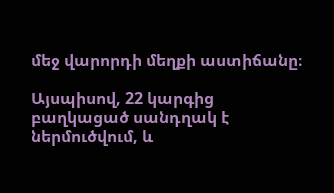մեջ վարորդի մեղքի աստիճանը։

Այսպիսով, 22 կարգից բաղկացած սանդղակ է ներմուծվում, և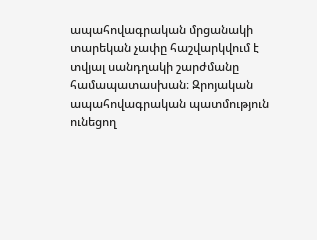ապահովագրական մրցանակի տարեկան չափը հաշվարկվում է տվյալ սանդղակի շարժմանը համապատասխան։ Զրոյական ապահովագրական պատմություն ունեցող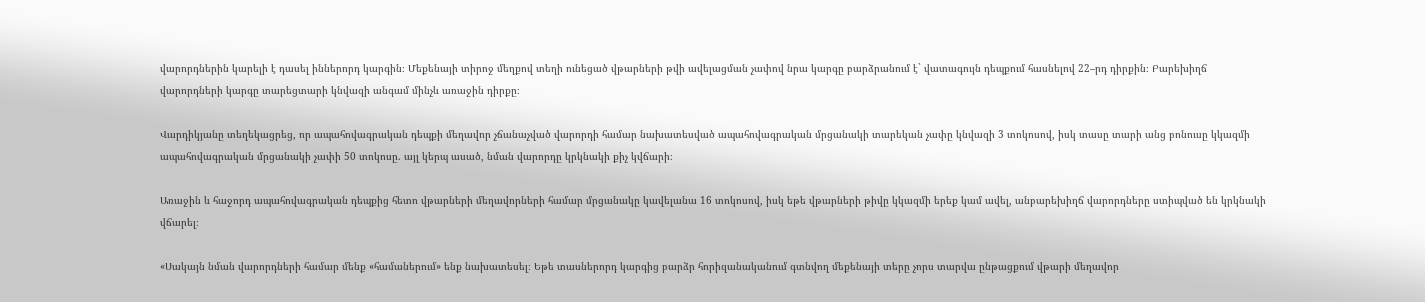վարորդներին կարելի է դասել իններորդ կարգին։ Մեքենայի տիրոջ մեղքով տեղի ունեցած վթարների թվի ավելացման չափով նրա կարգը բարձրանում է` վատագույն դեպքում հասնելով 22–րդ դիրքին։ Բարեխիղճ վարորդների կարգը տարեցտարի կնվազի անգամ մինչև առաջին դիրքը։

Վարդիկյանը տեղեկացրեց, որ ապահովագրական դեպքի մեղավոր չճանաչված վարորդի համար նախատեսված ապահովագրական մրցանակի տարեկան չափը կնվազի 3 տոկոսով, իսկ տասը տարի անց բոնուսը կկազմի ապահովագրական մրցանակի չափի 50 տոկոսը. այլ կերպ ասած, նման վարորդը կրկնակի քիչ կվճարի։

Առաջին և հաջորդ ապահովագրական դեպքից հետո վթարների մեղավորների համար մրցանակը կավելանա 16 տոկոսով, իսկ եթե վթարների թիվը կկազմի երեք կամ ավել, անբարեխիղճ վարորդները ստիպված են կրկնակի վճարել։

«Սակայն նման վարորդների համար մենք «համաներում» ենք նախատեսել։ Եթե տասներորդ կարգից բարձր հորիզանականում գտնվող մեքենայի տերը չորս տարվա ընթացքում վթարի մեղավոր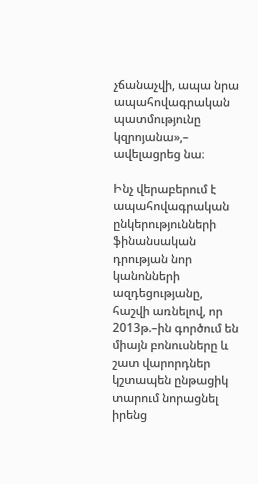չճանաչվի, ապա նրա ապահովագրական պատմությունը կզրոյանա»,– ավելացրեց նա։

Ինչ վերաբերում է ապահովագրական ընկերությունների ֆինանսական դրության նոր կանոնների ազդեցությանը, հաշվի առնելով, որ 2013թ.–ին գործում են միայն բոնուսները և շատ վարորդներ կշտապեն ընթացիկ տարում նորացնել իրենց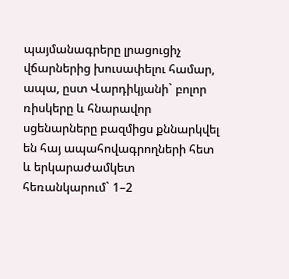պայմանագրերը լրացուցիչ վճարներից խուսափելու համար, ապա, ըստ Վարդիկյանի` բոլոր ռիսկերը և հնարավոր սցենարները բազմիցս քննարկվել են հայ ապահովագրողների հետ և երկարաժամկետ հեռանկարում` 1–2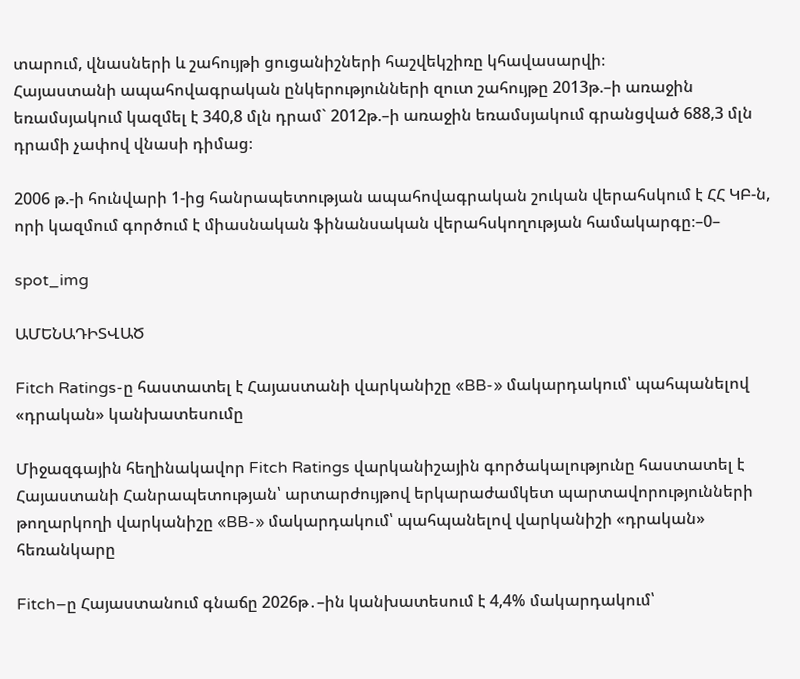տարում, վնասների և շահույթի ցուցանիշների հաշվեկշիռը կհավասարվի։
Հայաստանի ապահովագրական ընկերությունների զուտ շահույթը 2013թ.–ի առաջին եռամսյակում կազմել է 340,8 մլն դրամ` 2012թ.–ի առաջին եռամսյակում գրանցված 688,3 մլն դրամի չափով վնասի դիմաց։

2006 թ.-ի հունվարի 1-ից հանրապետության ապահովագրական շուկան վերահսկում է ՀՀ ԿԲ-ն, որի կազմում գործում է միասնական ֆինանսական վերահսկողության համակարգը։–0–

spot_img

ԱՄԵՆԱԴԻՏՎԱԾ

Fitch Ratings-ը հաստատել է Հայաստանի վարկանիշը «BB-» մակարդակում՝ պահպանելով «դրական» կանխատեսումը

Միջազգային հեղինակավոր Fitch Ratings վարկանիշային գործակալությունը հաստատել է Հայաստանի Հանրապետության՝ արտարժույթով երկարաժամկետ պարտավորությունների թողարկողի վարկանիշը «BB-» մակարդակում՝ պահպանելով վարկանիշի «դրական» հեռանկարը

Fitch–ը Հայաստանում գնաճը 2026թ․–ին կանխատեսում է 4,4% մակարդակում՝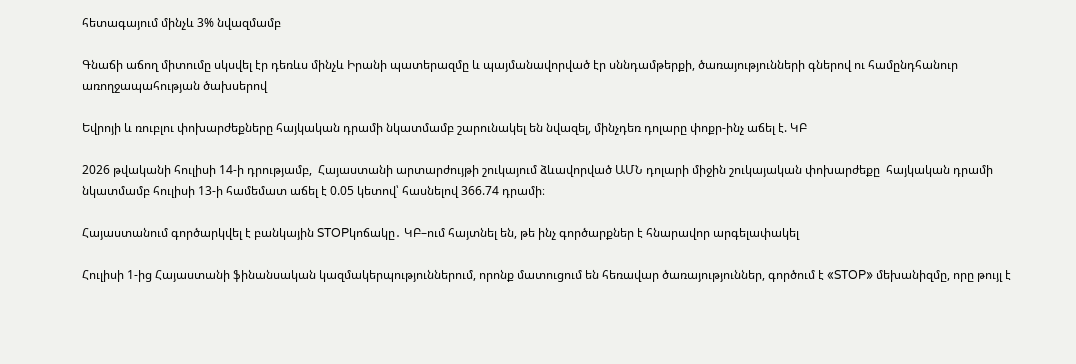հետագայում մինչև 3% նվազմամբ

Գնաճի աճող միտումը սկսվել էր դեռևս մինչև Իրանի պատերազմը և պայմանավորված էր սննդամթերքի, ծառայությունների գներով ու համընդհանուր առողջապահության ծախսերով

Եվրոյի և ռուբլու փոխարժեքները հայկական դրամի նկատմամբ շարունակել են նվազել, մինչդեռ դոլարը փոքր-ինչ աճել է. ԿԲ

2026 թվականի հուլիսի 14-ի դրությամբ,  Հայաստանի արտարժույթի շուկայում ձևավորված ԱՄՆ դոլարի միջին շուկայական փոխարժեքը  հայկական դրամի նկատմամբ հուլիսի 13-ի համեմատ աճել է 0.05 կետով՝ հասնելով 366.74 դրամի։

Հայաստանում գործարկվել է բանկային STOPկոճակը․ ԿԲ–ում հայտնել են, թե ինչ գործարքներ է հնարավոր արգելափակել

Հուլիսի 1-ից Հայաստանի ֆինանսական կազմակերպություններում, որոնք մատուցում են հեռավար ծառայություններ, գործում է «STOP» մեխանիզմը, որը թույլ է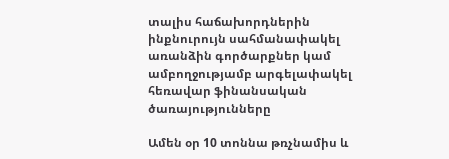տալիս հաճախորդներին ինքնուրույն սահմանափակել առանձին գործարքներ կամ ամբողջությամբ արգելափակել հեռավար ֆինանսական ծառայությունները

Ամեն օր 10 տոննա թռչնամիս և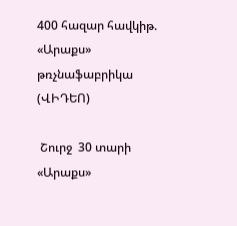400 հազար հավկիթ. «Արաքս» թռչնաֆաբրիկա (ՎԻԴԵՈ)

 Շուրջ  30 տարի «Արաքս»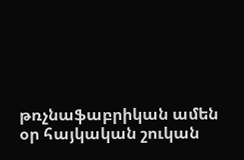թռչնաֆաբրիկան ամեն օր հայկական շուկան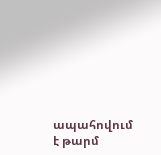ապահովում է թարմ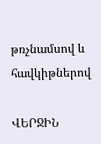թռչնամսով և հավկիթներով

ՎԵՐՋԻՆ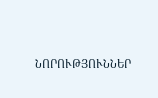ՆՈՐՈՒԹՅՈՒՆՆԵՐ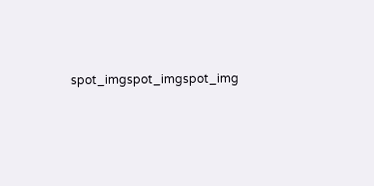spot_imgspot_imgspot_img